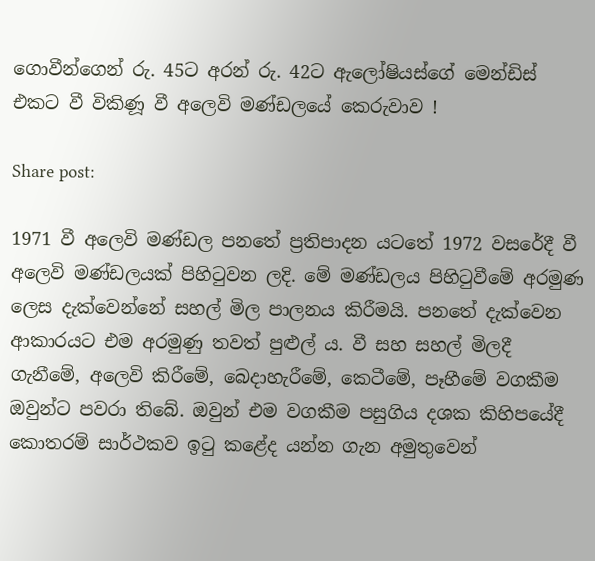ගොවීන්ගෙන් රු. 45ට අරන් රු. 42ට ඇලෝෂියස්ගේ මෙන්ඩිස් එකට වී විකිණූ වී අලෙවි මණ්ඩලයේ කෙරුවාව !

Share post:

1971 වී අලෙවි මණ්ඩල පනතේ ප්‍රතිපාදන යටතේ 1972 වසරේදී වී අලෙවි මණ්ඩලයක් පිහිටුවන ලදි. මේ මණ්ඩලය පිහිටුවීමේ අරමුණ ලෙස දැක්වෙන්නේ සහල් මිල පාලනය කිරීමයි. පනතේ දැක්වෙන ආකාරයට එම අරමුණු තවත් පුළුල් ය. වී සහ සහල් මිලදී ගැනීමේ, අලෙවි කිරීමේ, බෙදාහැරීමේ, කෙටීමේ, පෑහීමේ වගකීම ඔවුන්ට පවරා තිබේ. ඔවුන් එම වගකීම පසුගිය දශක කිහිපයේදී කොතරම් සාර්ථකව ඉටු කළේද යන්න ගැන අමුතුවෙන්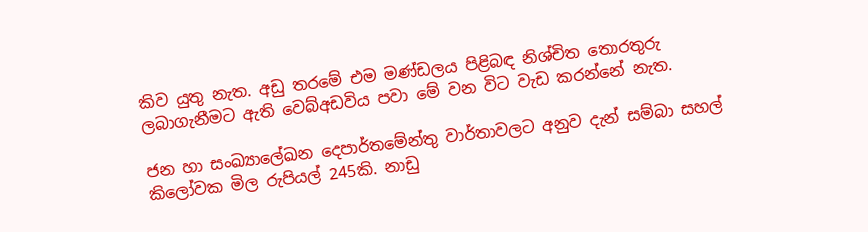කිව යුතු නැත. අඩු තරමේ එම මණ්ඩලය පිළිබඳ නිශ්චිත තොරතුරු ලබාගැනීමට ඇති වෙබ්අඩවිය පවා මේ වන විට වැඩ කරන්නේ නැත.

ජන හා සංඛ්‍යාලේඛන දෙපාර්තමේන්තු වාර්තාවලට අනුව දැන් සම්බා සහල් කිලෝවක මිල රුපියල් 245කි. නාඩු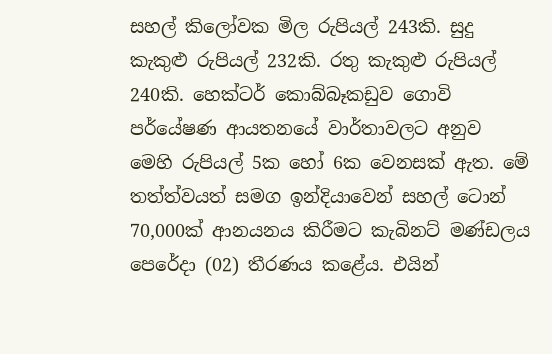සහල් කිලෝවක මිල රුපියල් 243කි. සුදු කැකුළු රුපියල් 232කි. රතු කැකුළු රුපියල් 240කි. හෙක්ටර් කොබ්බෑකඩුව ගොවි පර්යේෂණ ආයතනයේ වාර්තාවලට අනුව මෙහි රුපියල් 5ක හෝ 6ක වෙනසක් ඇත. මේ තත්ත්වයත් සමග ඉන්දියාවෙන් සහල් ටොන් 70,000ක් ආනයනය කිරීමට කැබිනට් මණ්ඩලය පෙරේදා (02) තීරණය කළේය. එයින්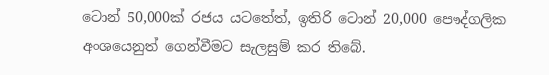ටොන් 50,000ක් රජය යටතේත්, ඉතිරි ටොන් 20,000 පෞද්ගලික අංශයෙනුත් ගෙන්වීමට සැලසුම් කර තිබේ.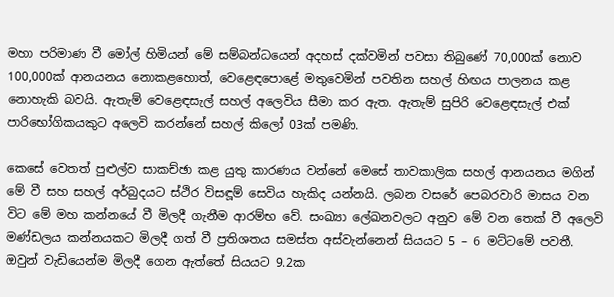මහා පරිමාණ වී මෝල් හිමියන් මේ සම්බන්ධයෙන් අදහස් දක්වමින් පවසා තිබුණේ 70,000ක් නොව 100,000ක් ආනයනය නොකළහොත්, වෙළෙඳපොළේ මතුවෙමින් පවතින සහල් හිඟය පාලනය කළ නොහැකි බවයි. ඇතැම් වෙළෙඳසැල් සහල් අලෙවිය සීමා කර ඇත. ඇතැම් සුපිරි වෙළෙඳසැල් එක් පාරිභෝගිකයකුට අලෙවි කරන්නේ සහල් කිලෝ 03ක් පමණි.

කෙසේ වෙතත් පුළුල්ව සාකච්ඡා කළ යුතු කාරණය වන්නේ මෙසේ තාවකාලික සහල් ආනයනය මගින් මේ වී සහ සහල් අර්බුදයට ස්ථිර විසඳූම් සෙවිය හැකිද යන්නයි. ලබන වසරේ පෙබරවාරි මාසය වන විට මේ මහ කන්නයේ වී මිලදී ගැනීම ආරම්භ වේ. සංඛ්‍යා ලේඛනවලට අනුව මේ වන තෙක් වී අලෙවි මණ්ඩලය කන්නයකට මිලදී ගත් වී ප්‍රතිශතය සමස්ත අස්වැන්නෙන් සියයට 5 – 6 මට්ටමේ පවතී. ඔවුන් වැඩියෙන්ම මිලදී ගෙන ඇත්තේ සියයට 9.2ක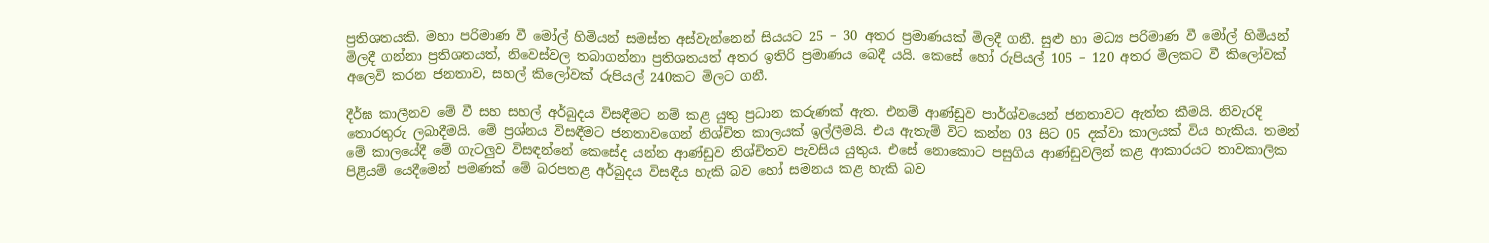ප්‍රතිශතයකි. මහා පරිමාණ වී මෝල් හිමියන් සමස්ත අස්වැන්නෙන් සියයට 25 – 30 අතර ප්‍රමාණයක් මිලදී ගනී. සුළු හා මධ්‍ය පරිමාණ වී මෝල් හිමියන් මිලදී ගන්නා ප්‍රතිශතයත්, නිවෙස්වල තබාගන්නා ප්‍රතිශතයත් අතර ඉතිරි ප්‍රමාණය බෙදී යයි. කෙසේ හෝ රුපියල් 105 – 120 අතර මිලකට වී කිලෝවක් අලෙවි කරන ජනතාව, සහල් කිලෝවක් රුපියල් 240කට මිලට ගනී.

දීර්ඝ කාලීනව මේ වී සහ සහල් අර්බුදය විසඳීමට නම් කළ යුතු ප්‍රධාන කරුණක් ඇත. එනම් ආණ්ඩුව පාර්ශ්වයෙන් ජනතාවට ඇත්ත කීමයි. නිවැරදි තොරතුරු ලබාදීමයි. මේ ප්‍රශ්නය විසඳීමට ජනතාවගෙන් නිශ්චිත කාලයක් ඉල්ලීමයි. එය ඇතැම් විට කන්න 03 සිට 05 දක්වා කාලයක් විය හැකිය. තමන් මේ කාලයේදී මේ ගැටලුව විසඳන්නේ කෙසේද යන්න ආණ්ඩුව නිශ්චිතව පැවසිය යුතුය. එසේ නොකොට පසුගිය ආණ්ඩුවලින් කළ ආකාරයට තාවකාලික පිළියම් යෙදීමෙන් පමණක් මේ බරපතළ අර්බුදය විසඳීය හැකි බව හෝ සමනය කළ හැකි බව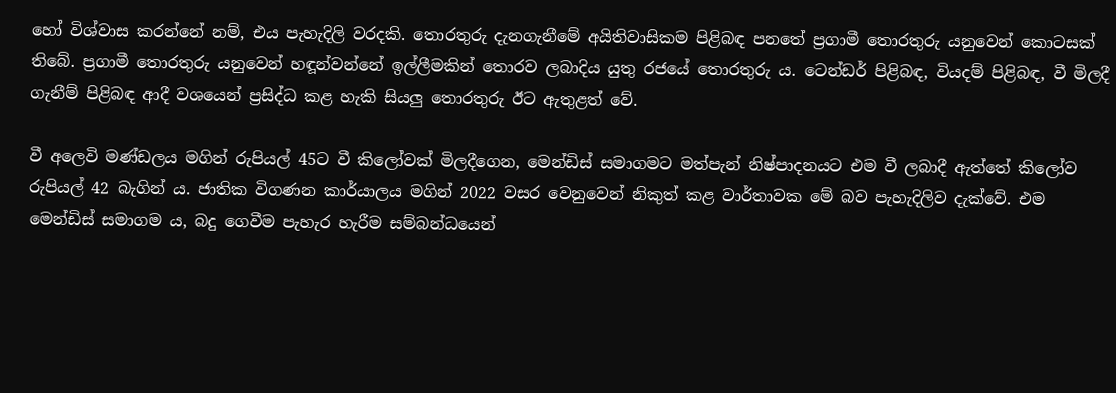හෝ විශ්වාස කරන්නේ නම්, එය පැහැදිලි වරදකි. තොරතුරු දැනගැනීමේ අයිතිවාසිකම පිළිබඳ පනතේ ප්‍රගාමී තොරතුරු යනුවෙන් කොටසක් තිබේ. ප්‍රගාමී තොරතුරු යනුවෙන් හඳූන්වන්නේ ඉල්ලීමකින් තොරව ලබාදිය යුතු රජයේ තොරතුරු ය. ටෙන්ඩර් පිළිබඳ, වියදම් පිළිබඳ, වී මිලදී ගැනීම් පිළිබඳ ආදී වශයෙන් ප්‍රසිද්ධ කළ හැකි සියලු තොරතුරු ඊට ඇතුළත් වේ.

වී අලෙවි මණ්ඩලය මගින් රුපියල් 45ට වී කිලෝවක් මිලදීගෙන, මෙන්ඩිස් සමාගමට මත්පැන් නිෂ්පාදනයට එම වී ලබාදී ඇත්තේ කිලෝව රුපියල් 42 බැගින් ය. ජාතික විගණන කාර්යාලය මගින් 2022 වසර වෙනුවෙන් නිකුත් කළ වාර්තාවක මේ බව පැහැදිලිව දැක්වේ. එම මෙන්ඩිස් සමාගම ය, බදු ගෙවීම පැහැර හැරීම සම්බන්ධයෙන්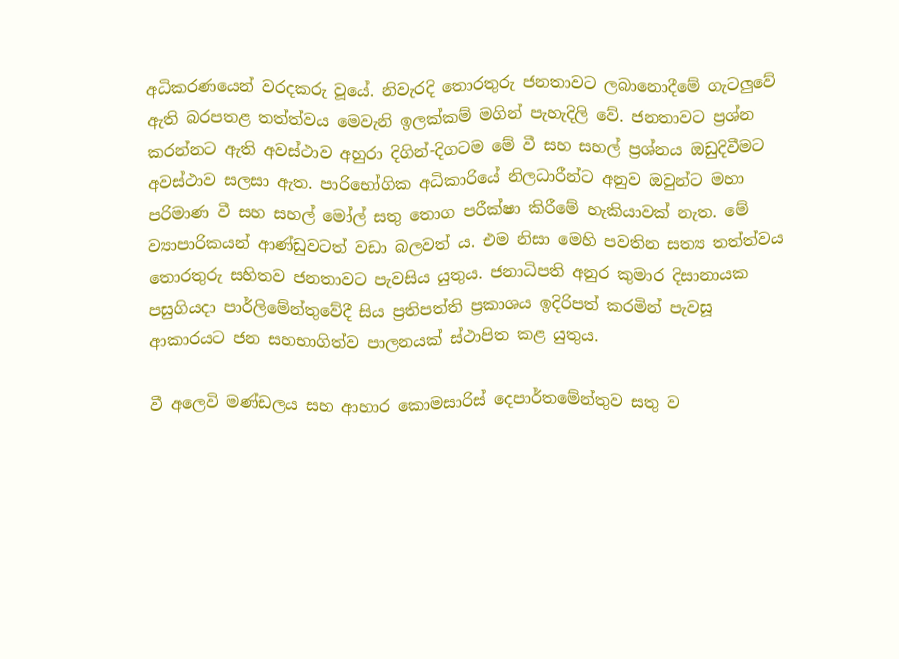අධිකරණයෙන් වරදකරු වූයේ. නිවැරදි තොරතුරු ජනතාවට ලබානොදීමේ ගැටලුවේ ඇති බරපතළ තත්ත්වය මෙවැනි ඉලක්කම් මගින් පැහැදිලි වේ. ජනතාවට ප්‍රශ්න කරන්නට ඇති අවස්ථාව අහුරා දිගින්-දිගටම මේ වී සහ සහල් ප්‍රශ්නය ඔඩුදිවීමට අවස්ථාව සලසා ඇත. පාරිභෝගික අධිකාරියේ නිලධාරීන්ට අනුව ඔවුන්ට මහා පරිමාණ වී සහ සහල් මෝල් සතු තොග පරීක්ෂා කිරීමේ හැකියාවක් නැත. මේ ව්‍යාපාරිකයන් ආණ්ඩුවටත් වඩා බලවත් ය. එම නිසා මෙහි පවතින සත්‍ය තත්ත්වය තොරතුරු සහිතව ජනතාවට පැවසිය යුතුය. ජනාධිපති අනුර කුමාර දිසානායක පසුගියදා පාර්ලිමේන්තුවේදී සිය ප්‍රතිපත්ති ප්‍රකාශය ඉදිරිපත් කරමින් පැවසූ ආකාරයට ජන සහභාගිත්ව පාලනයක් ස්ථාපිත කළ යුතුය.

වී අලෙවි මණ්ඩලය සහ ආහාර කොමසාරිස් දෙපාර්තමේන්තුව සතු ව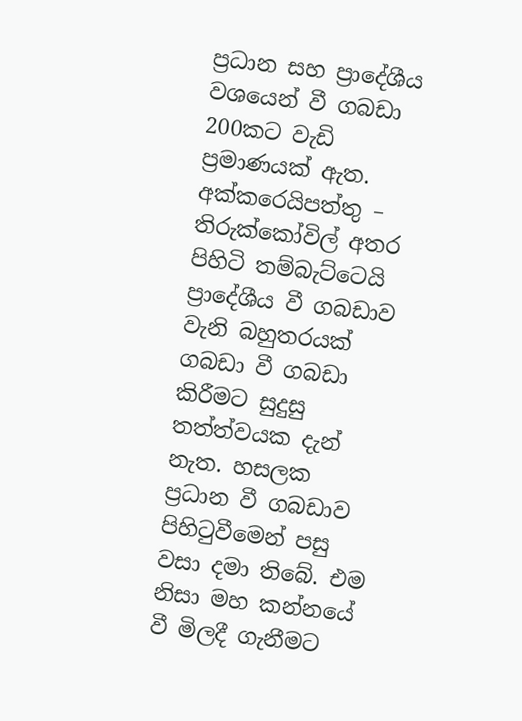ප්‍රධාන සහ ප්‍රාදේශීය වශයෙන් වී ගබඩා 200කට වැඩි ප්‍රමාණයක් ඇත. අක්කරෙයිපත්තු – තිරුක්කෝවිල් අතර පිහිටි තම්බැට්ටෙයි ප්‍රාදේශීය වී ගබඩාව වැනි බහුතරයක් ගබඩා වී ගබඩා කිරීමට සුදුසු තත්ත්වයක දැන් නැත. හසලක ප්‍රධාන වී ගබඩාව පිහිටුවීමෙන් පසු වසා දමා තිබේ. එම නිසා මහ කන්නයේ වී මිලදී ගැනීමට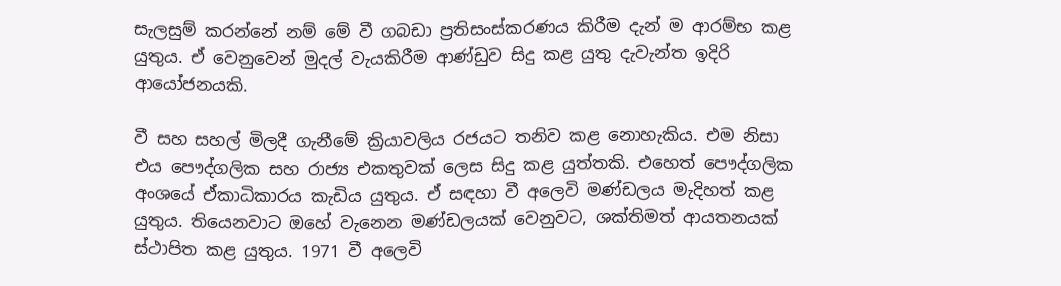සැලසුම් කරන්නේ නම් මේ වී ගබඩා ප්‍රතිසංස්කරණය කිරීම දැන් ම ආරම්භ කළ යුතුය. ඒ වෙනුවෙන් මුදල් වැයකිරීම ආණ්ඩුව සිදු කළ යුතු දැවැන්ත ඉදිරි ආයෝජනයකි.

වී සහ සහල් මිලදී ගැනීමේ ක්‍රියාවලිය රජයට තනිව කළ නොහැකිය. එම නිසා එය පෞද්ගලික සහ රාජ්‍ය එකතුවක් ලෙස සිදු කළ යුත්තකි. එහෙත් පෞද්ගලික අංශයේ ඒකාධිකාරය කැඩිය යුතුය. ඒ සඳහා වී අලෙවි මණ්ඩලය මැදිහත් කළ යුතුය. තියෙනවාට ඔහේ වැනෙන මණ්ඩලයක් වෙනුවට, ශක්තිමත් ආයතනයක් ස්ථාපිත කළ යුතුය. 1971 වී අලෙවි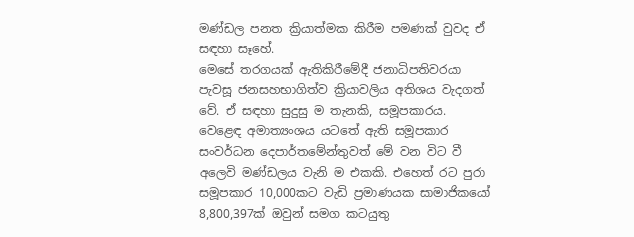මණ්ඩල පනත ක්‍රියාත්මක කිරීම පමණක් වුවද ඒ සඳහා සෑහේ.
මෙසේ තරගයක් ඇතිකිරීමේදී ජනාධිපතිවරයා පැවසූ ජනසහභාගිත්ව ක්‍රියාවලිය අතිශය වැදගත් වේ. ඒ සඳහා සුදුසු ම තැනකි, සමූපකාරය. වෙළෙඳ අමාත්‍යංශය යටතේ ඇති සමූපකාර සංවර්ධන දෙපාර්තමේන්තුවත් මේ වන විට වී අලෙවි මණ්ඩලය වැනි ම එකකි. එහෙත් රට පුරා සමූපකාර 10,000කට වැඩි ප්‍රමාණයක සාමාජිකයෝ 8,800,397ක් ඔවුන් සමග කටයුතු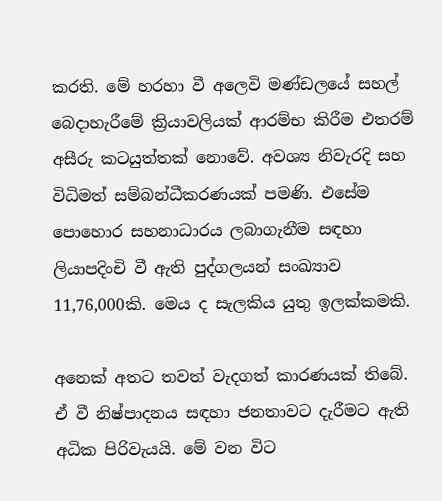කරති. මේ හරහා වී අලෙවි මණ්ඩලයේ සහල් බෙදාහැරීමේ ක්‍රියාවලියක් ආරම්භ කිරීම එතරම් අසීරු කටයුත්තක් නොවේ. අවශ්‍ය නිවැරදි සහ විධිමත් සම්බන්ධීකරණයක් පමණි. එසේම පොහොර සහනාධාරය ලබාගැනීම සඳහා ලියාපදිංචි වී ඇති පුද්ගලයන් සංඛ්‍යාව 11,76,000කි. මෙය ද සැලකිය යුතු ඉලක්කමකි.

අනෙක් අතට තවත් වැදගත් කාරණයක් තිබේ. ඒ වී නිෂ්පාදනය සඳහා ජනතාවට දැරීමට ඇති අධික පිරිවැයයි. මේ වන විට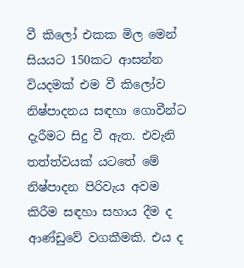වී කිලෝ එකක මිල මෙන් සියයට 150කට ආසන්න වියදමක් එම වී කිලෝව නිෂ්පාදනය සඳහා ගොවීන්ට දැරීමට සිදු වී ඇත. එවැනි තත්ත්වයක් යටතේ මේ නිෂ්පාදන පිරිවැය අවම කිරීම සඳහා සහාය දීම ද ආණ්ඩුවේ වගකීමකි. එය ද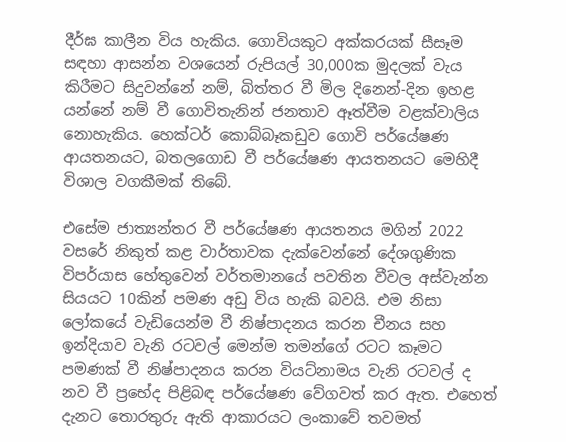දීර්ඝ කාලීන විය හැකිය. ගොවියකුට අක්කරයක් සීසෑම සඳහා ආසන්න වශයෙන් රුපියල් 30,000ක මුදලක් වැය කිරීමට සිදුවන්නේ නම්, බිත්තර වී මිල දිනෙන්-දින ඉහළ යන්නේ නම් වී ගොවිතැනින් ජනතාව ඈත්වීම වළක්වාලිය නොහැකිය. හෙක්ටර් කොබ්බෑකඩුව ගොවි පර්යේෂණ ආයතනයට, බතලගොඩ වී පර්යේෂණ ආයතනයට මෙහිදී විශාල වගකීමක් තිබේ.

එසේම ජාත්‍යන්තර වී පර්යේෂණ ආයතනය මගින් 2022 වසරේ නිකුත් කළ වාර්තාවක දැක්වෙන්නේ දේශගුණික විපර්යාස හේතුවෙන් වර්තමානයේ පවතින වීවල අස්වැන්න සියයට 10කින් පමණ අඩු විය හැකි බවයි. එම නිසා ලෝකයේ වැඩියෙන්ම වී නිෂ්පාදනය කරන චීනය සහ ඉන්දියාව වැනි රටවල් මෙන්ම තමන්ගේ රටට කෑමට පමණක් වී නිෂ්පාදනය කරන වියට්නාමය වැනි රටවල් ද නව වී ප්‍රභේද පිළිබඳ පර්යේෂණ වේගවත් කර ඇත. එහෙත් දැනට තොරතුරු ඇති ආකාරයට ලංකාවේ තවමත්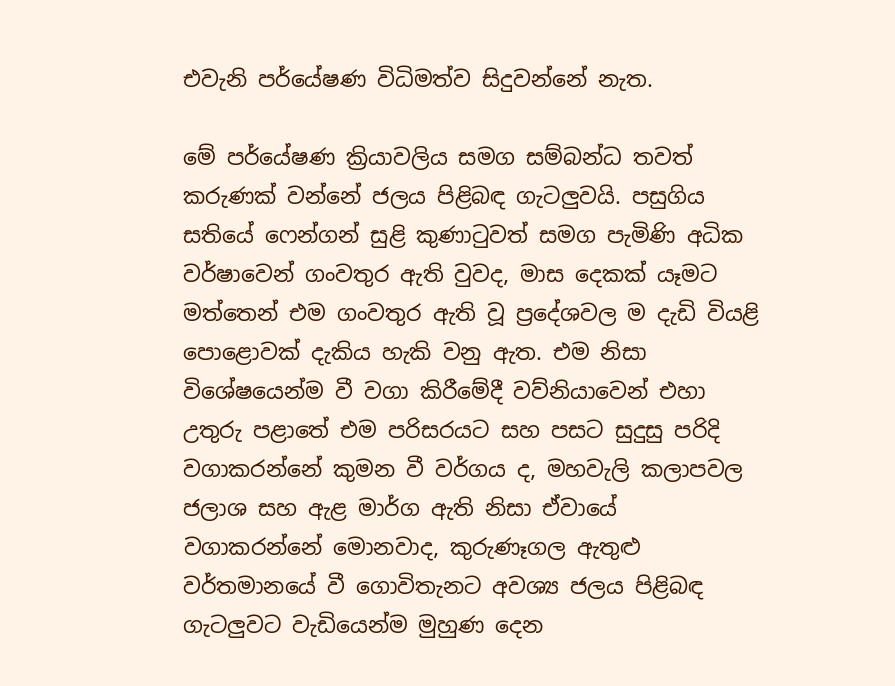එවැනි පර්යේෂණ විධිමත්ව සිදුවන්නේ නැත.

මේ පර්යේෂණ ක්‍රියාවලිය සමග සම්බන්ධ තවත් කරුණක් වන්නේ ජලය පිළිබඳ ගැටලුවයි. පසුගිය සතියේ ෆෙන්ගන් සුළි කුණාටුවත් සමග පැමිණි අධික වර්ෂාවෙන් ගංවතුර ඇති වුවද, මාස දෙකක් යෑමට මත්තෙන් එම ගංවතුර ඇති වූ ප්‍රදේශවල ම දැඩි වියළි පොළොවක් දැකිය හැකි වනු ඇත. එම නිසා විශේෂයෙන්ම වී වගා කිරීමේදී වව්නියාවෙන් එහා උතුරු පළාතේ එම පරිසරයට සහ පසට සුදුසු පරිදි වගාකරන්නේ කුමන වී වර්ගය ද, මහවැලි කලාපවල ජලාශ සහ ඇළ මාර්ග ඇති නිසා ඒවායේ වගාකරන්නේ මොනවාද, කුරුණෑගල ඇතුළු වර්තමානයේ වී ගොවිතැනට අවශ්‍ය ජලය පිළිබඳ ගැටලුවට වැඩියෙන්ම මුහුණ දෙන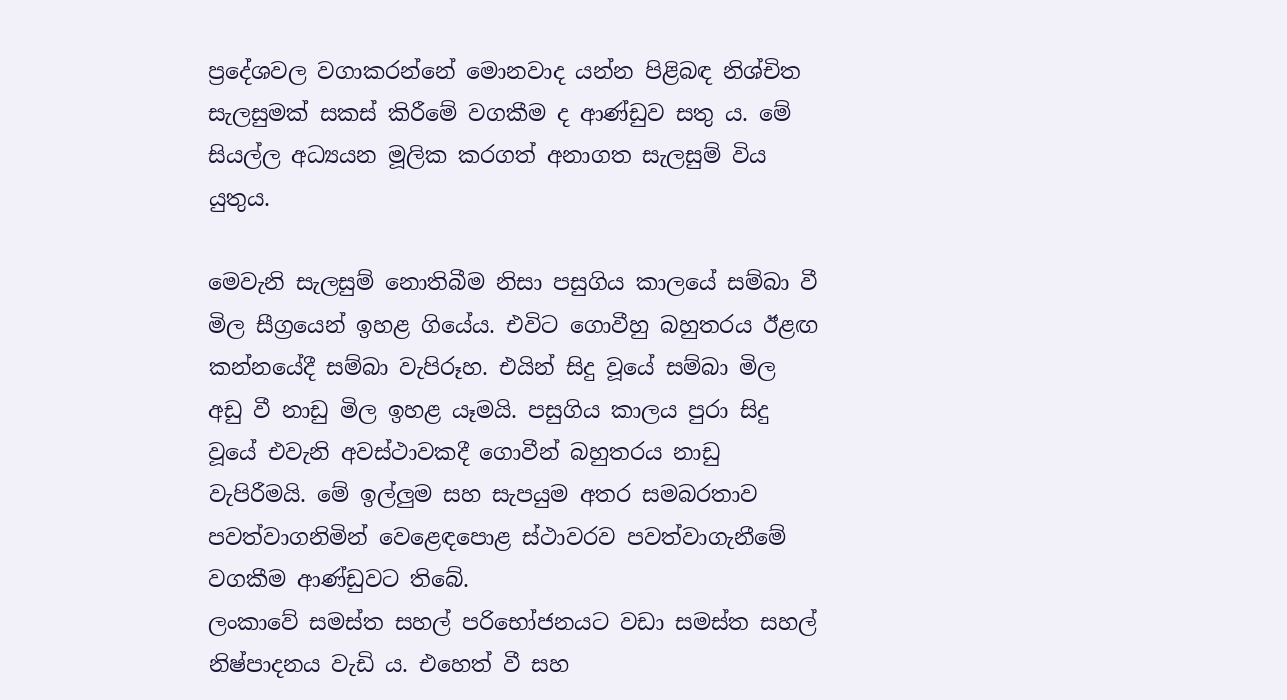ප්‍රදේශවල වගාකරන්නේ මොනවාද යන්න පිළිබඳ නිශ්චිත සැලසුමක් සකස් කිරීමේ වගකීම ද ආණ්ඩුව සතු ය. මේ සියල්ල අධ්‍යයන මූලික කරගත් අනාගත සැලසුම් විය යුතුය.

මෙවැනි සැලසුම් නොතිබීම නිසා පසුගිය කාලයේ සම්බා වී මිල සීග්‍රයෙන් ඉහළ ගියේය. එවිට ගොවීහු බහුතරය ඊළඟ කන්නයේදී සම්බා වැපිරූහ. එයින් සිදු වූයේ සම්බා මිල අඩු වී නාඩු මිල ඉහළ යෑමයි. පසුගිය කාලය පුරා සිදු වූයේ එවැනි අවස්ථාවකදී ගොවීන් බහුතරය නාඩු වැපිරීමයි. මේ ඉල්ලුම සහ සැපයුම අතර සමබරතාව පවත්වාගනිමින් වෙළෙඳපොළ ස්ථාවරව පවත්වාගැනීමේ වගකීම ආණ්ඩුවට තිබේ.
ලංකාවේ සමස්ත සහල් පරිභෝජනයට වඩා සමස්ත සහල් නිෂ්පාදනය වැඩි ය. එහෙත් වී සහ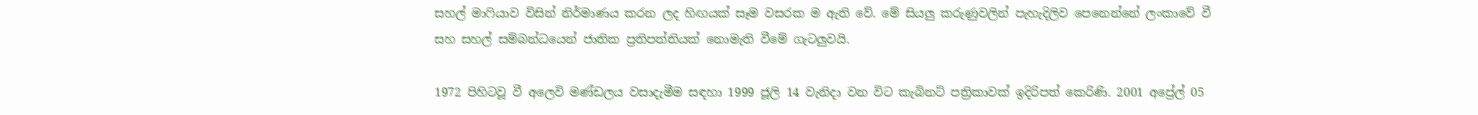සහල් මාෆියාව විසින් නිර්මාණය කරන ලද හිඟයක් සෑම වසරක ම ඇති වේ. මේ සියලු කරුණුවලින් පැහැදිලිව පෙනෙන්නේ ලංකාවේ වී සහ සහල් සම්බන්ධයෙන් ජාතික ප්‍රතිපත්තියක් නොමැති වීමේ ගැටලුවයි.

1972 පිහිටවූ වී අලෙවි මණ්ඩලය වසාදැමීම සඳහා 1999 ජූලි 14 වැනිදා වන විට කැබිනට් පත්‍රිකාවක් ඉදිරිපත් කෙරිණි. 2001 අප්‍රේල් 05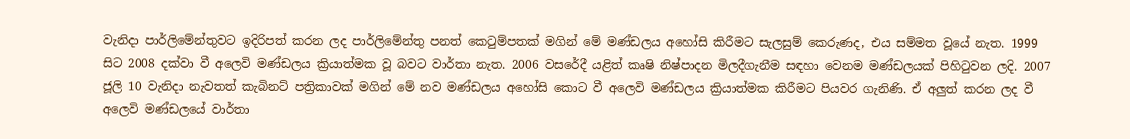වැනිදා පාර්ලිමේන්තුවට ඉදිරිපත් කරන ලද පාර්ලිමේන්තු පනත් කෙටුම්පතක් මගින් මේ මණ්ඩලය අහෝසි කිරීමට සැලසුම් කෙරුණද, එය සම්මත වූයේ නැත. 1999 සිට 2008 දක්වා වී අලෙවි මණ්ඩලය ක්‍රියාත්මක වූ බවට වාර්තා නැත. 2006 වසරේදී යළිත් කෘෂි නිෂ්පාදන මිලදීගැනීම සඳහා වෙනම මණ්ඩලයක් පිහිටුවන ලදි. 2007 ජූලි 10 වැනිදා නැවතත් කැබිනට් පත්‍රිකාවක් මගින් මේ නව මණ්ඩලය අහෝසි කොට වී අලෙවි මණ්ඩලය ක්‍රියාත්මක කිරීමට පියවර ගැනිණි. ඒ අලුත් කරන ලද වී අලෙවි මණ්ඩලයේ වාර්තා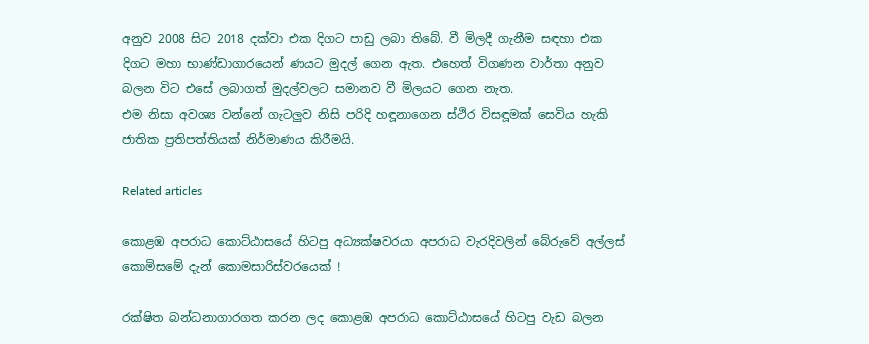අනුව 2008 සිට 2018 දක්වා එක දිගට පාඩු ලබා තිබේ. වී මිලදී ගැනීම සඳහා එක දිගට මහා භාණ්ඩාගාරයෙන් ණයට මුදල් ගෙන ඇත. එහෙත් විගණන වාර්තා අනුව බලන විට එසේ ලබාගත් මුදල්වලට සමානව වී මිලයට ගෙන නැත.
එම නිසා අවශ්‍ය වන්නේ ගැටලුව නිසි පරිදි හඳූනාගෙන ස්ථිර විසඳූමක් සෙවිය හැකි ජාතික ප්‍රතිපත්තියක් නිර්මාණය කිරීමයි.

Related articles

කොළඹ අපරාධ කොට්ඨාසයේ හිටපු අධ්‍යක්ෂවරයා අපරාධ වැරදිවලින් බේරුවේ අල්ලස් කොමිසමේ දැන් කොමසාරිස්වරයෙක් !

රක්ෂිත බන්ධනාගාරගත කරන ලද කොළඹ අපරාධ කොට්ඨාසයේ හිටපු වැඩ බලන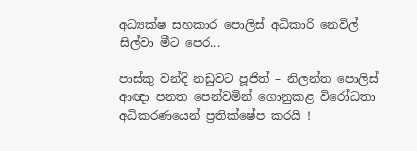අධ්‍යක්ෂ සහකාර පොලිස් අධිකාරි නෙවිල් සිල්වා මීට පෙර...

පාස්කු වන්දි නඩුවට පූජිත් – නිලන්ත පොලිස් ආඥා පනත පෙන්වමින් ගොනුකළ විරෝධතා අධිකරණයෙන් ප්‍රතික්ෂේප කරයි !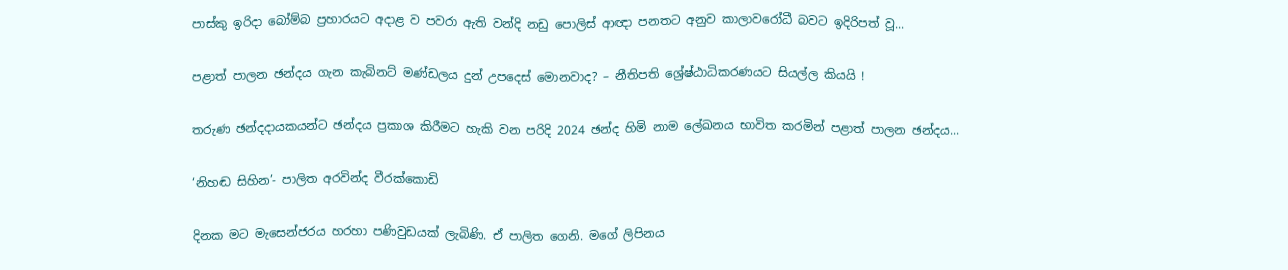පාස්කු ඉරිදා බෝම්බ ප්‍රහාරයට අදාළ ව පවරා ඇති වන්දි නඩු පොලිස් ආඥා පනතට අනුව කාලාවරෝධී බවට ඉදිරිපත් වූ...

පළාත් පාලන ඡන්දය ගැන කැබිනට් මණ්ඩලය දුන් උපදෙස් මොනවාද? – නීතිපති ශ්‍රේෂ්ඨාධිකරණයට සියල්ල කියයි !

තරුණ ඡන්දදායකයන්ට ඡන්දය ප්‍රකාශ කිරීමට හැකි වන පරිදි 2024 ඡන්ද හිමි නාම ලේඛනය භාවිත කරමින් පළාත් පාලන ඡන්දය...

‘නිහඬ සිහින’- පාලිත අරවින්ද වීරක්කොඩි

දිනක මට මැසෙන්ජරය හරහා පණිවුඩයක් ලැබිණි. ඒ පාලිත ගෙනි. මගේ ලිපිනය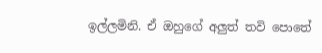ඉල්ලමිනි. ඒ ඔහුගේ අලුත් තවි පොතේ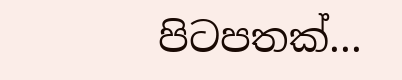පිටපතක්...